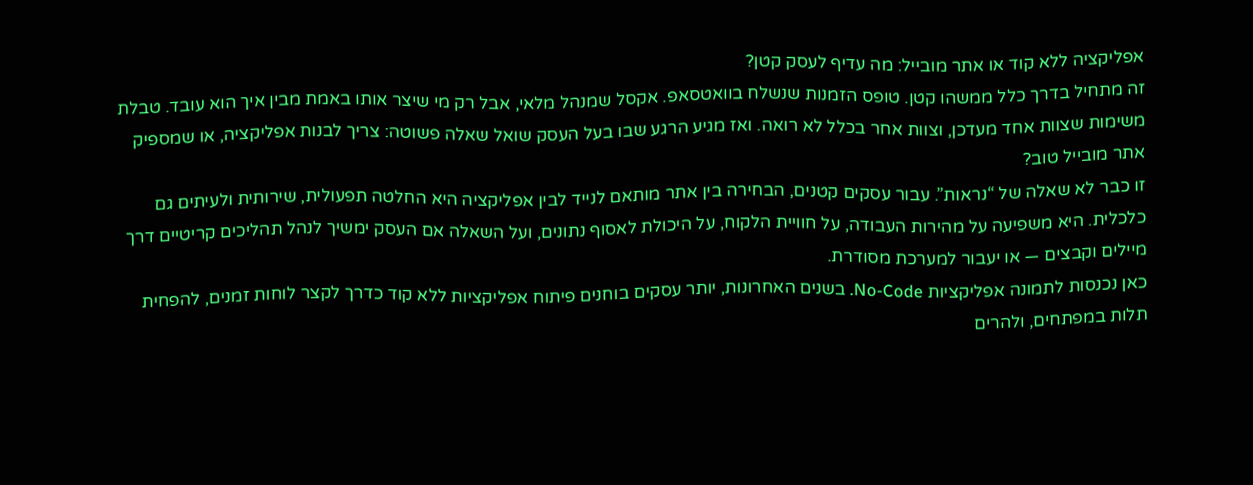אפליקציה ללא קוד או אתר מובייל: מה עדיף לעסק קטן?
זה מתחיל בדרך כלל ממשהו קטן. טופס הזמנות שנשלח בוואטסאפ. אקסל שמנהל מלאי, אבל רק מי שיצר אותו באמת מבין איך הוא עובד. טבלת משימות שצוות אחד מעדכן, וצוות אחר בכלל לא רואה. ואז מגיע הרגע שבו בעל העסק שואל שאלה פשוטה: צריך לבנות אפליקציה, או שמספיק אתר מובייל טוב?
זו כבר לא שאלה של “נראות”. עבור עסקים קטנים, הבחירה בין אתר מותאם לנייד לבין אפליקציה היא החלטה תפעולית, שירותית ולעיתים גם כלכלית. היא משפיעה על מהירות העבודה, על חוויית הלקוח, על היכולת לאסוף נתונים, ועל השאלה אם העסק ימשיך לנהל תהליכים קריטיים דרך מיילים וקבצים — או יעבור למערכת מסודרת.
כאן נכנסות לתמונה אפליקציות No-Code. בשנים האחרונות, יותר עסקים בוחנים פיתוח אפליקציות ללא קוד כדרך לקצר לוחות זמנים, להפחית תלות במפתחים, ולהרים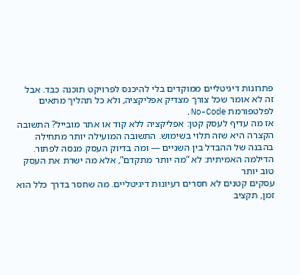פתרונות דיגיטליים ממוקדים בלי להיכנס לפרויקט תוכנה כבד. אבל זה לא אומר שכל צורך מצדיק אפליקציה, ולא כל תהליך מתאים לפלטפורמת No-Code.
אז מה עדיף לעסק קטן: אפליקציה ללא קוד או אתר מובייל? התשובה הקצרה היא שזה תלוי בשימוש. התשובה המועילה יותר מתחילה בהבנה של ההבדל בין השניים — ומה בדיוק העסק מנסה לפתור.
הדילמה האמיתית: לא “מה יותר מתקדם”, אלא מה ישרת את העסק טוב יותר
עסקים קטנים לא חסרים רעיונות דיגיטליים. מה שחסר בדרך כלל הוא זמן, תקציב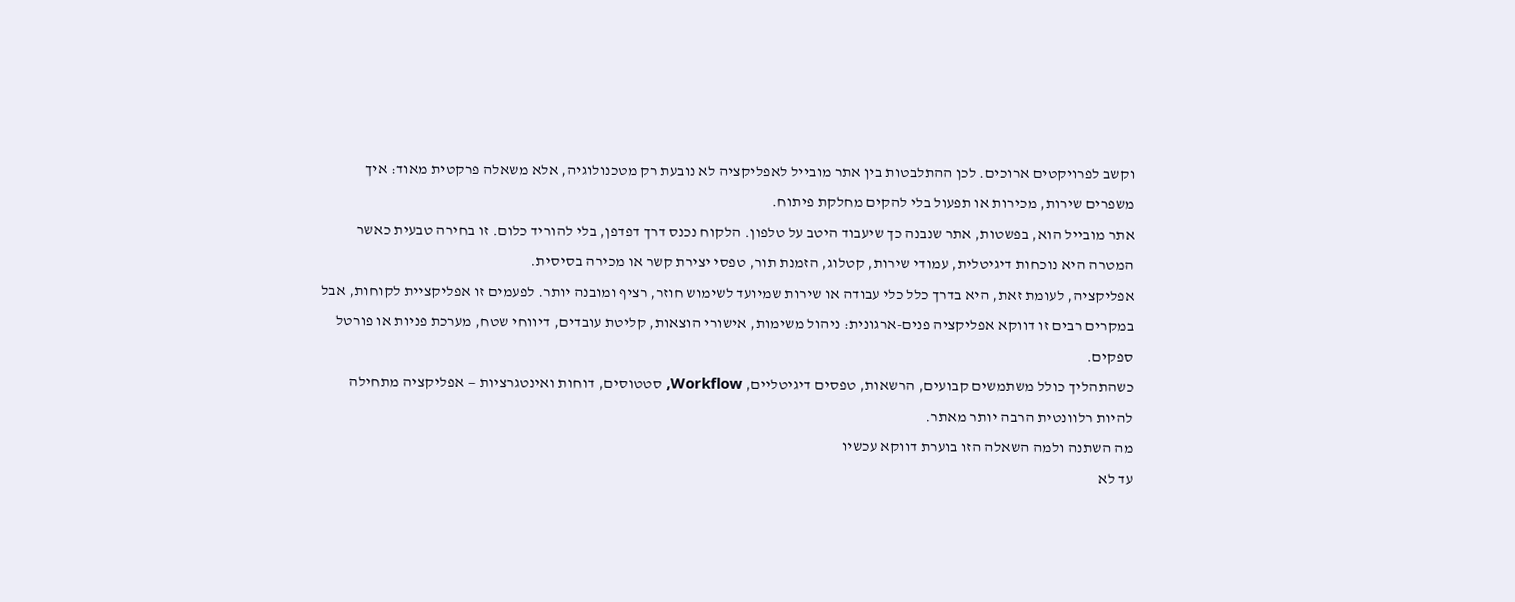וקשב לפרויקטים ארוכים. לכן ההתלבטות בין אתר מובייל לאפליקציה לא נובעת רק מטכנולוגיה, אלא משאלה פרקטית מאוד: איך משפרים שירות, מכירות או תפעול בלי להקים מחלקת פיתוח.
אתר מובייל הוא, בפשטות, אתר שנבנה כך שיעבוד היטב על טלפון. הלקוח נכנס דרך דפדפן, בלי להוריד כלום. זו בחירה טבעית כאשר המטרה היא נוכחות דיגיטלית, עמודי שירות, קטלוג, הזמנת תור, טפסי יצירת קשר או מכירה בסיסית.
אפליקציה, לעומת זאת, היא בדרך כלל כלי עבודה או שירות שמיועד לשימוש חוזר, רציף ומובנה יותר. לפעמים זו אפליקציית לקוחות, אבל במקרים רבים זו דווקא אפליקציה פנים-ארגונית: ניהול משימות, אישורי הוצאות, קליטת עובדים, דיווחי שטח, מערכת פניות או פורטל ספקים.
כשהתהליך כולל משתמשים קבועים, הרשאות, טפסים דיגיטליים, Workflow, סטטוסים, דוחות ואינטגרציות — אפליקציה מתחילה להיות רלוונטית הרבה יותר מאתר.
מה השתנה ולמה השאלה הזו בוערת דווקא עכשיו
עד לא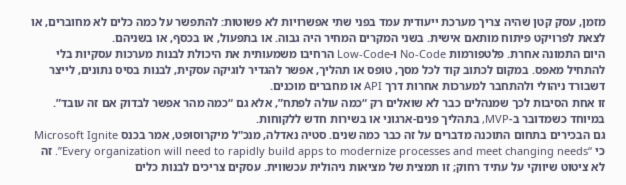מזמן, עסק קטן שהיה צריך מערכת ייעודית עמד בפני שתי אפשרויות לא פשוטות: להתפשר על כמה כלים לא מחוברים, או לצאת לפרויקט פיתוח מותאם אישית. בשני המקרים המחיר היה גבוה. או בתפעול, או בכסף, או בשניהם.
היום התמונה אחרת. פלטפורמות No-Code ו-Low-Code הרחיבו משמעותית את היכולת לבנות מערכות עסקיות בלי להתחיל מאפס. במקום לכתוב קוד לכל מסך, טופס או תהליך, אפשר להגדיר לוגיקה עסקית, לבנות בסיס נתונים, לייצר דשבורד ניהולי ולהתחבר למערכות אחרות דרך API או מחברים מוכנים.
זו אחת הסיבות לכך שמנהלים כבר לא שואלים רק “כמה עולה לפתח”, אלא גם “כמה מהר אפשר לבדוק אם זה עובד”. במיוחד כשמדובר ב-MVP, בתהליך פנים-ארגוני או בשירות חדש ללקוחות.
גם הבכירים בתחום התוכנה מדברים על זה כבר כמה שנים. סטיה נאדלה, מנכ"ל מיקרוסופט, אמר בכנס Microsoft Ignite כי “Every organization will need to rapidly build apps to modernize processes and meet changing needs”. זה לא ציטוט שיווקי על עתיד רחוק; זו תמצית של מציאות ניהולית עכשווית. עסקים צריכים לבנות כלים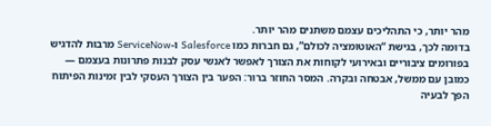מהר יותר, כי התהליכים עצמם משתנים מהר יותר.
בדומה לכך, בגישת “האוטומציה לכולם”, גם חברות כמו Salesforce ו-ServiceNow מרבות להדגיש בפורומים ציבוריים ובאירועי לקוחות את הצורך לאפשר לאנשי עסק לבנות פתרונות בעצמם — כמובן עם ממשל, אבטחה ובקרה. המסר החוזר ברור: הפער בין הצורך העסקי לבין זמינות הפיתוח הפך לבעיה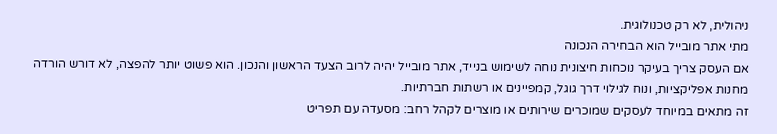ניהולית, לא רק טכנולוגית.
מתי אתר מובייל הוא הבחירה הנכונה
אם העסק צריך בעיקר נוכחות חיצונית נוחה לשימוש בנייד, אתר מובייל יהיה לרוב הצעד הראשון והנכון. הוא פשוט יותר להפצה, לא דורש הורדה מחנות אפליקציות, ונוח לגילוי דרך גוגל, קמפיינים או רשתות חברתיות.
זה מתאים במיוחד לעסקים שמוכרים שירותים או מוצרים לקהל רחב: מסעדה עם תפריט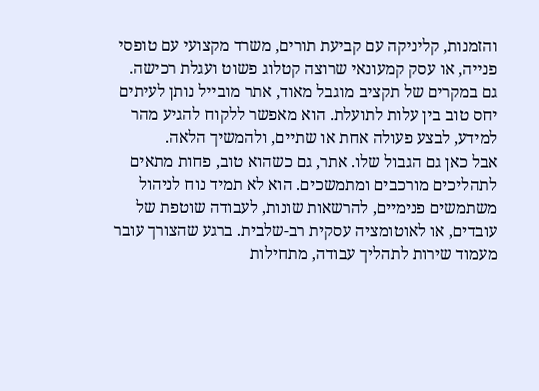והזמנות, קליניקה עם קביעת תורים, משרד מקצועי עם טופסי פנייה, או עסק קמעונאי שרוצה קטלוג פשוט ועגלת רכישה.
גם במקרים של תקציב מוגבל מאוד, אתר מובייל נותן לעיתים יחס טוב בין עלות לתועלת. הוא מאפשר ללקוח להגיע מהר למידע, לבצע פעולה אחת או שתיים, ולהמשיך הלאה.
אבל כאן גם הגבול שלו. אתר, גם כשהוא טוב, פחות מתאים לתהליכים מורכבים ומתמשכים. הוא לא תמיד נוח לניהול משתמשים פנימיים, להרשאות שונות, לעבודה שוטפת של עובדים, או לאוטומציה עסקית רב-שלבית. ברגע שהצורך עובר מעמוד שירות לתהליך עבודה, מתחילות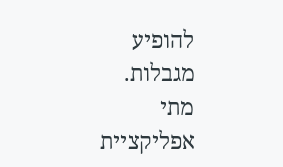להופיע מגבלות.
מתי אפליקציית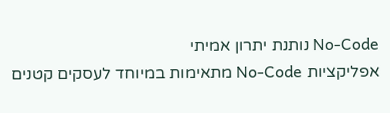No-Code נותנת יתרון אמיתי
אפליקציות No-Code מתאימות במיוחד לעסקים קטנים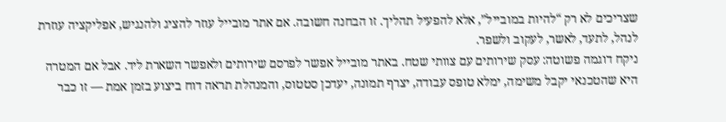שצריכים לא רק “להיות במובייל”, אלא להפעיל תהליך. זו הבחנה חשובה. אם אתר מובייל עוזר להציג ולהנגיש, אפליקציה עוזרת לנהל, לתעד, לאשר, לעקוב ולשפר.
ניקח דוגמה פשוטה: עסק שירותים עם צוותי שטח. באתר מובייל אפשר לפרסם שירותים ולאפשר השארת ליד. אבל אם המטרה היא שהטכנאי יקבל משימה, ימלא טופס עבודה, יצרף תמונה, יעדכן סטטוס, והמנהלת תראה דוח ביצוע בזמן אמת — זו כבר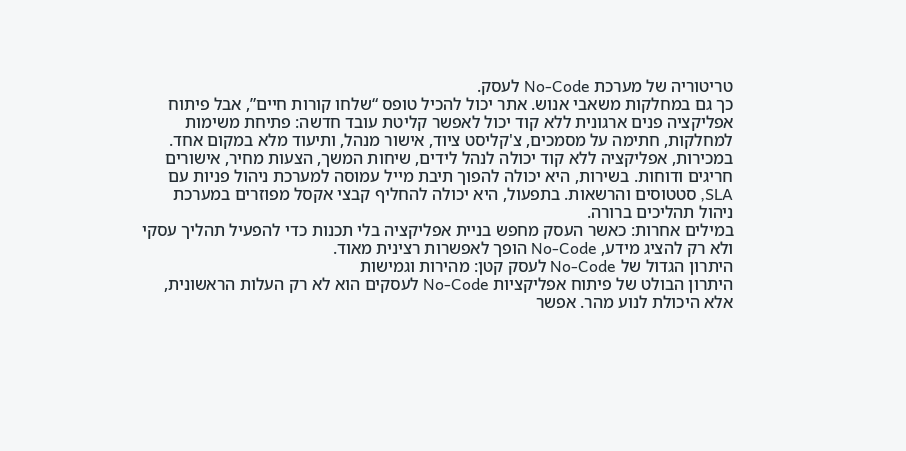טריטוריה של מערכת No-Code לעסק.
כך גם במחלקות משאבי אנוש. אתר יכול להכיל טופס “שלחו קורות חיים”, אבל פיתוח אפליקציה פנים ארגונית ללא קוד יכול לאפשר קליטת עובד חדשה: פתיחת משימות למחלקות, חתימה על מסמכים, צ'קליסט ציוד, אישור מנהל, ותיעוד מלא במקום אחד.
במכירות, אפליקציה ללא קוד יכולה לנהל לידים, שיחות המשך, הצעות מחיר, אישורים חריגים ודוחות. בשירות, היא יכולה להפוך תיבת מייל עמוסה למערכת ניהול פניות עם SLA, סטטוסים והרשאות. בתפעול, היא יכולה להחליף קבצי אקסל מפוזרים במערכת ניהול תהליכים ברורה.
במילים אחרות: כאשר העסק מחפש בניית אפליקציה בלי תכנות כדי להפעיל תהליך עסקי ולא רק להציג מידע, No-Code הופך לאפשרות רצינית מאוד.
היתרון הגדול של No-Code לעסק קטן: מהירות וגמישות
היתרון הבולט של פיתוח אפליקציות No-Code לעסקים הוא לא רק העלות הראשונית, אלא היכולת לנוע מהר. אפשר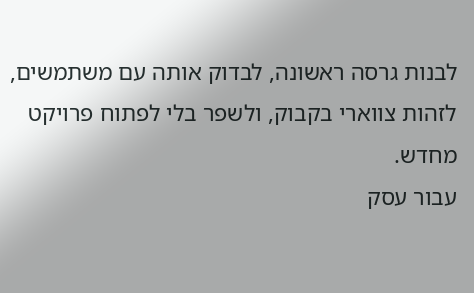לבנות גרסה ראשונה, לבדוק אותה עם משתמשים, לזהות צווארי בקבוק, ולשפר בלי לפתוח פרויקט מחדש.
עבור עסק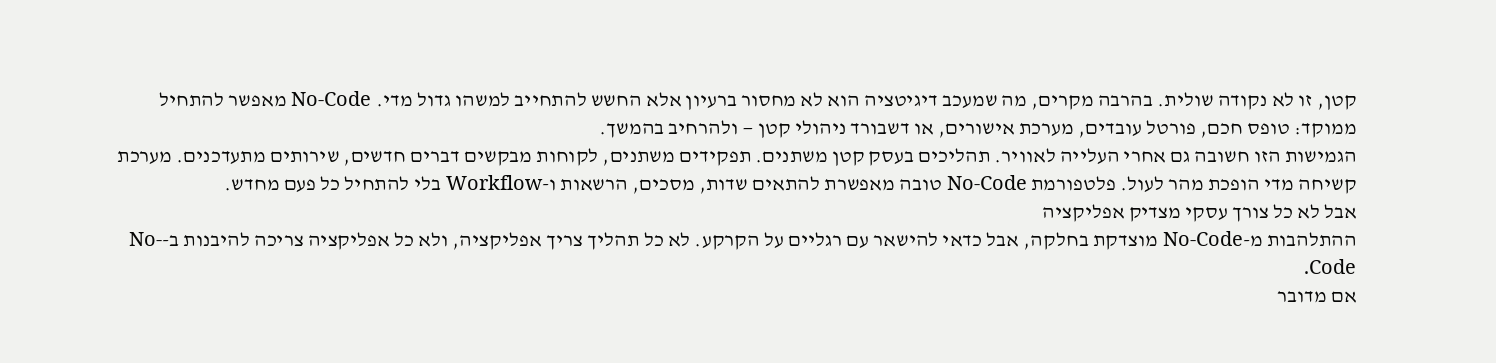קטן, זו לא נקודה שולית. בהרבה מקרים, מה שמעכב דיגיטציה הוא לא מחסור ברעיון אלא החשש להתחייב למשהו גדול מדי. No-Code מאפשר להתחיל ממוקד: טופס חכם, פורטל עובדים, מערכת אישורים, או דשבורד ניהולי קטן — ולהרחיב בהמשך.
הגמישות הזו חשובה גם אחרי העלייה לאוויר. תהליכים בעסק קטן משתנים. תפקידים משתנים, לקוחות מבקשים דברים חדשים, שירותים מתעדכנים. מערכת קשיחה מדי הופכת מהר לעול. פלטפורמת No-Code טובה מאפשרת להתאים שדות, מסכים, הרשאות ו-Workflow בלי להתחיל כל פעם מחדש.
אבל לא כל צורך עסקי מצדיק אפליקציה
ההתלהבות מ-No-Code מוצדקת בחלקה, אבל כדאי להישאר עם רגליים על הקרקע. לא כל תהליך צריך אפליקציה, ולא כל אפליקציה צריכה להיבנות ב-No-Code.
אם מדובר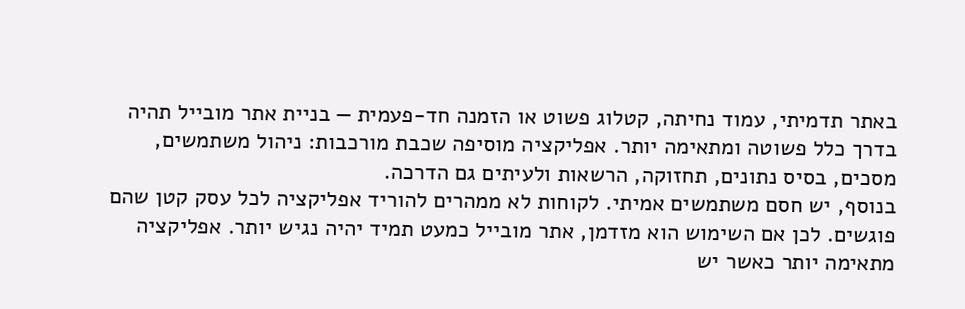באתר תדמיתי, עמוד נחיתה, קטלוג פשוט או הזמנה חד-פעמית — בניית אתר מובייל תהיה בדרך כלל פשוטה ומתאימה יותר. אפליקציה מוסיפה שכבת מורכבות: ניהול משתמשים, מסכים, בסיס נתונים, תחזוקה, הרשאות ולעיתים גם הדרכה.
בנוסף, יש חסם משתמשים אמיתי. לקוחות לא ממהרים להוריד אפליקציה לכל עסק קטן שהם פוגשים. לכן אם השימוש הוא מזדמן, אתר מובייל כמעט תמיד יהיה נגיש יותר. אפליקציה מתאימה יותר כאשר יש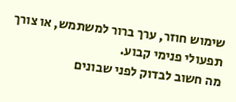שימוש חוזר, ערך ברור למשתמש, או צורך תפעולי פנימי קבוע.
מה חשוב לבדוק לפני שבונים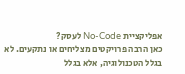אפליקציית No-Code לעסק?
כאן הרבה פרויקטים מצליחים או נתקעים. לא בגלל הטכנולוגיה, אלא בגלל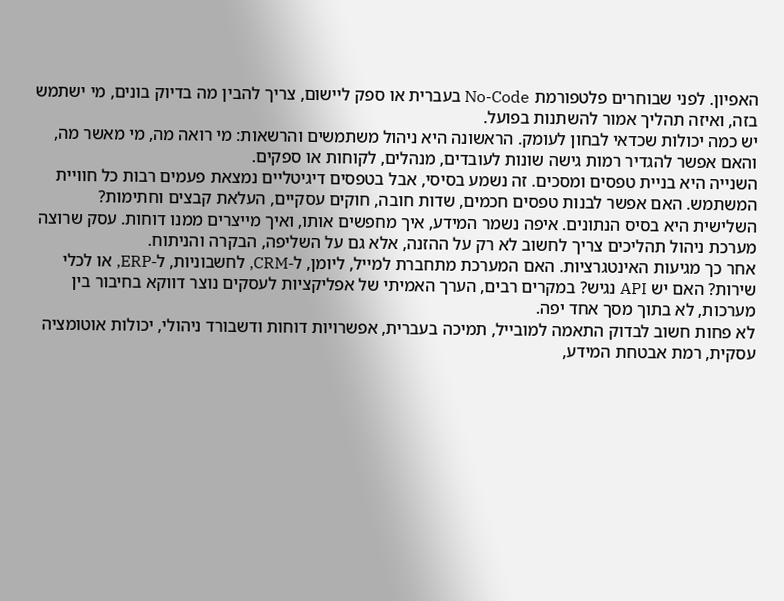האפיון. לפני שבוחרים פלטפורמת No-Code בעברית או ספק ליישום, צריך להבין מה בדיוק בונים, מי ישתמש בזה, ואיזה תהליך אמור להשתנות בפועל.
יש כמה יכולות שכדאי לבחון לעומק. הראשונה היא ניהול משתמשים והרשאות: מי רואה מה, מי מאשר מה, והאם אפשר להגדיר רמות גישה שונות לעובדים, מנהלים, לקוחות או ספקים.
השנייה היא בניית טפסים ומסכים. זה נשמע בסיסי, אבל בטפסים דיגיטליים נמצאת פעמים רבות כל חוויית המשתמש. האם אפשר לבנות טפסים חכמים, שדות חובה, חוקים עסקיים, העלאת קבצים וחתימות?
השלישית היא בסיס הנתונים. איפה נשמר המידע, איך מחפשים אותו, ואיך מייצרים ממנו דוחות. עסק שרוצה מערכת ניהול תהליכים צריך לחשוב לא רק על ההזנה, אלא גם על השליפה, הבקרה והניתוח.
אחר כך מגיעות האינטגרציות. האם המערכת מתחברת למייל, ליומן, ל-CRM, לחשבוניות, ל-ERP, או לכלי שירות? האם יש API נגיש? במקרים רבים, הערך האמיתי של אפליקציות לעסקים נוצר דווקא בחיבור בין מערכות, לא בתוך מסך אחד יפה.
לא פחות חשוב לבדוק התאמה למובייל, תמיכה בעברית, אפשרויות דוחות ודשבורד ניהולי, יכולות אוטומציה עסקית, רמת אבטחת המידע,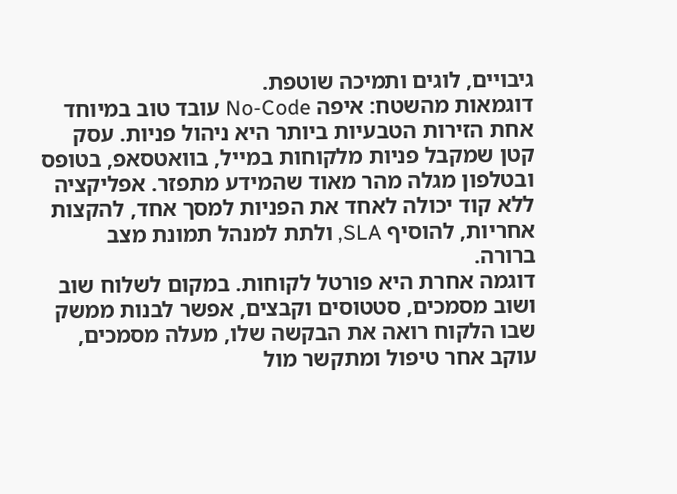גיבויים, לוגים ותמיכה שוטפת.
דוגמאות מהשטח: איפה No-Code עובד טוב במיוחד
אחת הזירות הטבעיות ביותר היא ניהול פניות. עסק קטן שמקבל פניות מלקוחות במייל, בוואטסאפ, בטופס ובטלפון מגלה מהר מאוד שהמידע מתפזר. אפליקציה ללא קוד יכולה לאחד את הפניות למסך אחד, להקצות אחריות, להוסיף SLA, ולתת למנהל תמונת מצב ברורה.
דוגמה אחרת היא פורטל לקוחות. במקום לשלוח שוב ושוב מסמכים, סטטוסים וקבצים, אפשר לבנות ממשק שבו הלקוח רואה את הבקשה שלו, מעלה מסמכים, עוקב אחר טיפול ומתקשר מול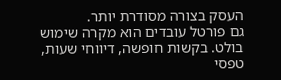העסק בצורה מסודרת יותר.
גם פורטל עובדים הוא מקרה שימוש בולט. בקשות חופשה, דיווחי שעות, טפסי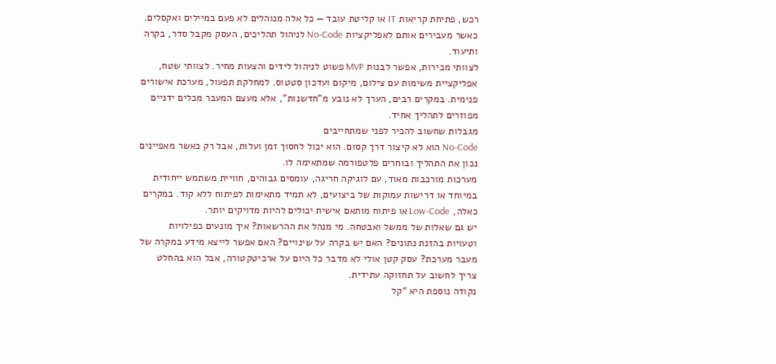רכש, פתיחת קריאות IT או קליטת עובד — כל אלה מנוהלים לא פעם במיילים ואקסלים. כאשר מעבירים אותם לאפליקציות No-Code לניהול תהליכים, העסק מקבל סדר, בקרה ותיעוד.
לצוותי מכירות, אפשר לבנות MVP פשוט לניהול לידים והצעות מחיר. לצוותי שטח, אפליקציית משימות עם צילום, מיקום ועדכון סטטוס. למחלקת תפעול, מערכת אישורים פנימית. במקרים רבים, הערך לא נובע מ”חדשנות”, אלא מעצם המעבר מכלים ידניים מפוזרים לתהליך אחיד.
מגבלות שחשוב להכיר לפני שמתחייבים
No-Code הוא לא קיצור דרך קסום. הוא יכול לחסוך זמן ועלות, אבל רק כאשר מאפיינים נכון את התהליך ובוחרים פלטפורמה שמתאימה לו.
מערכות מורכבות מאוד, עם לוגיקה חריגה, עומסים גבוהים, חוויית משתמש ייחודית במיוחד או דרישות עמוקות של ביצועים, לא תמיד מתאימות לפיתוח ללא קוד. במקרים כאלה, Low-Code או פיתוח מותאם אישית יכולים להיות מדויקים יותר.
יש גם שאלות של ממשל ואבטחה. מי מנהל את ההרשאות? איך מונעים כפילויות וטעויות בהזנת נתונים? האם יש בקרה על שינויים? האם אפשר לייצא מידע במקרה של מעבר מערכת? עסק קטן אולי לא מדבר כל היום על ארכיטקטורה, אבל הוא בהחלט צריך לחשוב על תחזוקה עתידית.
נקודה נוספת היא “קל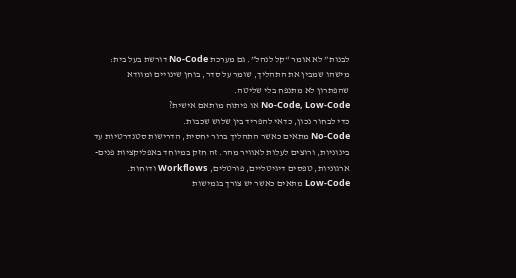לבנות” לא אומר “קל לנהל”. גם מערכת No-Code דורשת בעל בית: מישהו שמבין את התהליך, שומר על סדר, בוחן שינויים ומוודא שהפתרון לא מתנפח בלי שליטה.
No-Code, Low-Code או פיתוח מותאם אישית?
כדי לבחור נכון, כדאי להפריד בין שלוש שכבות.
No-Code מתאים כאשר התהליך ברור יחסית, הדרישות סטנדרטיות עד בינוניות, ורוצים לעלות לאוויר מהר. זה חזק במיוחד באפליקציות פנים-ארגוניות, טפסים דיגיטליים, פורטלים, Workflows ודוחות.
Low-Code מתאים כאשר יש צורך בגמישות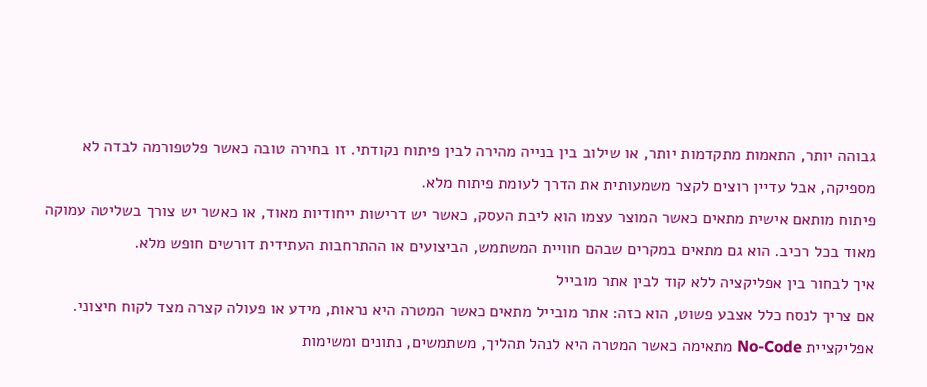גבוהה יותר, התאמות מתקדמות יותר, או שילוב בין בנייה מהירה לבין פיתוח נקודתי. זו בחירה טובה כאשר פלטפורמה לבדה לא מספיקה, אבל עדיין רוצים לקצר משמעותית את הדרך לעומת פיתוח מלא.
פיתוח מותאם אישית מתאים כאשר המוצר עצמו הוא ליבת העסק, כאשר יש דרישות ייחודיות מאוד, או כאשר יש צורך בשליטה עמוקה מאוד בכל רכיב. הוא גם מתאים במקרים שבהם חוויית המשתמש, הביצועים או ההתרחבות העתידית דורשים חופש מלא.
איך לבחור בין אפליקציה ללא קוד לבין אתר מובייל
אם צריך לנסח כלל אצבע פשוט, הוא כזה: אתר מובייל מתאים כאשר המטרה היא נראות, מידע או פעולה קצרה מצד לקוח חיצוני. אפליקציית No-Code מתאימה כאשר המטרה היא לנהל תהליך, משתמשים, נתונים ומשימות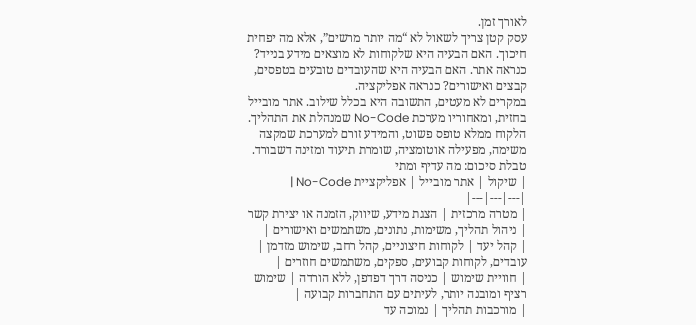לאורך זמן.
עסק קטן צריך לשאול לא “מה יותר מרשים”, אלא מה יפחית חיכוך. האם הבעיה היא שלקוחות לא מוצאים מידע בנייד? כנראה אתר. האם הבעיה היא שהעובדים טובעים בטפסים, קבצים ואישורים? כנראה אפליקציה.
במקרים לא מעטים, התשובה היא בכלל שילוב. אתר מובייל בחזית, ומאחוריו מערכת No-Code שמנהלת את התהליך. הלקוח ממלא טופס פשוט, והמידע זורם למערכת שמקצה משימה, מפעילה אוטומציה, שומרת תיעוד ומזינה דשבורד.
טבלת סיכום: מה עדיף ומתי
| שיקול | אתר מובייל | אפליקציית No-Code |
|---|---|---|
| מטרה מרכזית | הצגת מידע, שיווק, הזמנה או יצירת קשר | ניהול תהליך, משימות, נתונים, משתמשים ואישורים |
| קהל יעד | לקוחות חיצוניים, קהל רחב, שימוש מזדמן | עובדים, לקוחות קבועים, ספקים, משתמשים חוזרים |
| חוויית שימוש | כניסה דרך דפדפן, ללא הורדה | שימוש רציף ומובנה יותר, לעיתים עם התחברות קבועה |
| מורכבות תהליך | נמוכה עד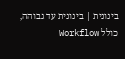בינונית | בינונית עד גבוהה, כולל Workflow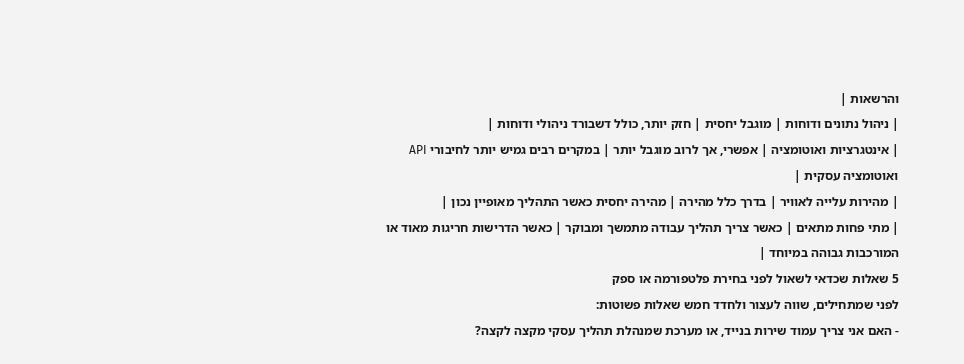והרשאות |
| ניהול נתונים ודוחות | מוגבל יחסית | חזק יותר, כולל דשבורד ניהולי ודוחות |
| אינטגרציות ואוטומציה | אפשרי, אך לרוב מוגבל יותר | במקרים רבים גמיש יותר לחיבורי API ואוטומציה עסקית |
| מהירות עלייה לאוויר | בדרך כלל מהירה | מהירה יחסית כאשר התהליך מאופיין נכון |
| מתי פחות מתאים | כאשר צריך תהליך עבודה מתמשך ומבוקר | כאשר הדרישות חריגות מאוד או המורכבות גבוהה במיוחד |
5 שאלות שכדאי לשאול לפני בחירת פלטפורמה או ספק
לפני שמתחילים, שווה לעצור ולחדד חמש שאלות פשוטות:
- האם אני צריך עמוד שירות בנייד, או מערכת שמנהלת תהליך עסקי מקצה לקצה?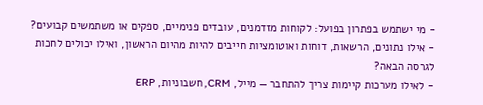- מי ישתמש בפתרון בפועל: לקוחות מזדמנים, עובדים פנימיים, ספקים או משתמשים קבועים?
- אילו נתונים, הרשאות, דוחות ואוטומציות חייבים להיות מהיום הראשון, ואילו יכולים לחכות לגרסה הבאה?
- לאילו מערכות קיימות צריך להתחבר — מייל, CRM, חשבוניות, ERP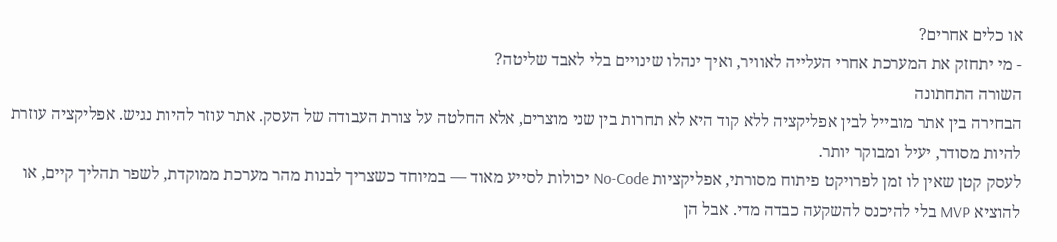או כלים אחרים?
- מי יתחזק את המערכת אחרי העלייה לאוויר, ואיך ינהלו שינויים בלי לאבד שליטה?
השורה התחתונה
הבחירה בין אתר מובייל לבין אפליקציה ללא קוד היא לא תחרות בין שני מוצרים, אלא החלטה על צורת העבודה של העסק. אתר עוזר להיות נגיש. אפליקציה עוזרת להיות מסודר, יעיל ומבוקר יותר.
לעסק קטן שאין לו זמן לפרויקט פיתוח מסורתי, אפליקציות No-Code יכולות לסייע מאוד — במיוחד כשצריך לבנות מהר מערכת ממוקדת, לשפר תהליך קיים, או להוציא MVP בלי להיכנס להשקעה כבדה מדי. אבל הן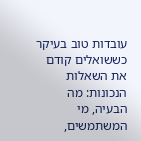עובדות טוב בעיקר כששואלים קודם את השאלות הנכונות: מה הבעיה, מי המשתמשים,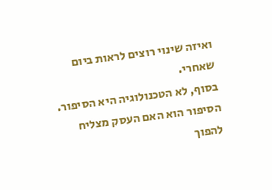ואיזה שינוי רוצים לראות ביום שאחרי.
בסוף, לא הטכנולוגיה היא הסיפור. הסיפור הוא האם העסק מצליח להפוך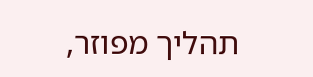תהליך מפוזר,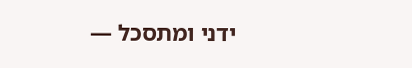ידני ומתסכל —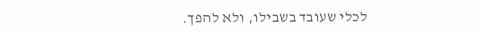לכלי שעובד בשבילו, ולא להפך.